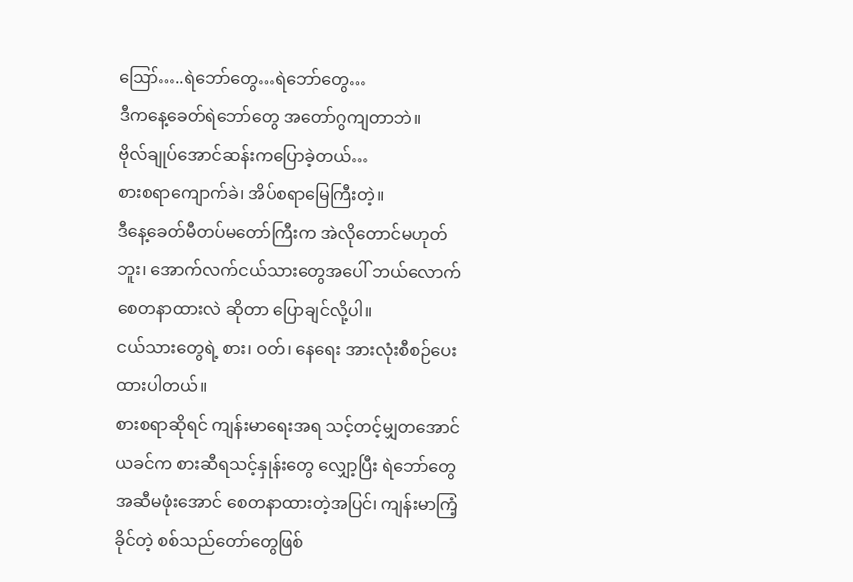ဪ…..ရဲဘော်တွေ…ရဲဘော်တွေ…
ဒီကနေ့ခေတ်ရဲဘော်တွေ အတော်ဂွကျတာဘဲ။
ဗိုလ်ချုပ်အောင်ဆန်းကပြောခဲ့တယ်…
စားစရာကျောက်ခဲ၊ အိပ်စရာမြေကြီးတဲ့။
ဒီနေ့ခေတ်မီတပ်မတော်ကြီးက အဲလိုတောင်မဟုတ်ဘူး၊ အောက်လက်ငယ်သားတွေအပေါ် ဘယ်လောက်စေတနာထားလဲ ဆိုတာ ပြောချင်လို့ပါ။
ငယ်သားတွေရဲ့ စား၊ ဝတ်၊ နေရေး အားလုံးစီစဉ်ပေးထားပါတယ်။
စားစရာဆိုရင် ကျန်းမာရေးအရ သင့်တင့်မျှတအောင် ယခင်က စားဆီရသင့်နှုန်းတွေ လျှော့ပြီး ရဲဘော်တွေ အဆီမဖုံးအောင် စေတနာထားတဲ့အပြင်၊ ကျန်းမာကြံ့ခိုင်တဲ့ စစ်သည်တော်တွေဖြစ်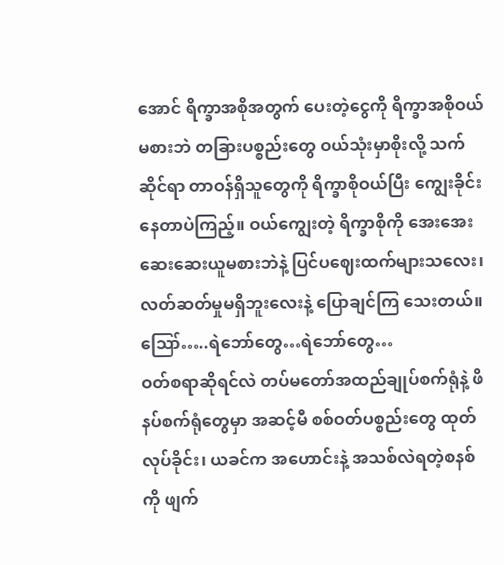အောင် ရိက္ခာအစိုအတွက် ပေးတဲ့ငွေကို ရိက္ခာအစိုဝယ်မစားဘဲ တခြားပစ္စည်းတွေ ဝယ်သုံးမှာစိုးလို့ သက်ဆိုင်ရာ တာဝန်ရှိသူတွေကို ရိက္ခာစိုဝယ်ပြီး ကျွေးခိုင်းနေတာပဲကြည့်။ ဝယ်ကျွေးတဲ့ ရိက္ခာစိုကို အေးအေးဆေးဆေးယူမစားဘဲနဲ့ ပြင်ပဈေးထက်များသလေး၊ လတ်ဆတ်မှုမရှိဘူးလေးနဲ့ ပြောချင်ကြ သေးတယ်။ ဪ…..ရဲဘော်တွေ…ရဲဘော်တွေ…
ဝတ်စရာဆိုရင်လဲ တပ်မတော်အထည်ချုပ်စက်ရုံနဲ့ ဖိနပ်စက်ရုံတွေမှာ အဆင့်မီ စစ်ဝတ်ပစ္စည်းတွေ ထုတ်လုပ်ခိုင်း၊ ယခင်က အဟောင်းနဲ့ အသစ်လဲရတဲ့စနစ်ကို ဖျက်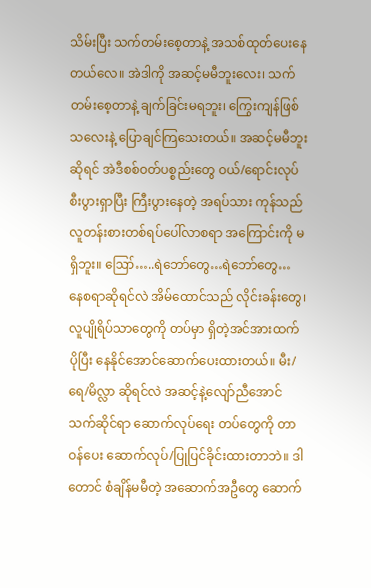သိမ်းပြီး သက်တမ်းစေ့တာနဲ့ အသစ်ထုတ်ပေးနေတယ်လေ။ အဲဒါကို အဆင့်မမီဘူးလေး၊ သက်တမ်းစေ့တာနဲ့ ချက်ခြင်းမရဘူး၊ ကြွေးကျန်ဖြစ်သလေးနဲ့ ပြောချင်ကြသေးတယ်။ အဆင့်မမီဘူး ဆိုရင် အဲဒီစစ်ဝတ်ပစ္စည်းတွေ ဝယ်/ရောင်းလုပ် စီးပွားရှာပြီး ကြီးပွားနေတဲ့ အရပ်သား ကုန်သည် လူတန်းစားတစ်ရပ်ပေါ်လာစရာ အကြောင်းကို မရှိဘူး။ ဪ…..ရဲဘော်တွေ…ရဲဘော်တွေ…
နေစရာဆိုရင်လဲ အိမ်ထောင်သည် လိုင်းခန်းတွေ၊ လူပျိုရိပ်သာတွေကို တပ်မှာ ရှိတဲ့အင်အားထက် ပိုပြီး နေနိုင်အောင်ဆောက်ပေးထားတယ်။ မီး/ရေ/မိလ္လာ ဆိုရင်လဲ အဆင့်နဲ့လျော်ညီအောင် သက်ဆိုင်ရာ ဆောက်လုပ်ရေး တပ်တွေကို တာဝန်ပေး ဆောက်လုပ်/ပြုပြင်ခိုင်းထားတာဘဲ။ ဒါတောင် စံချိန်မမီတဲ့ အဆောက်အဦတွေ ဆောက်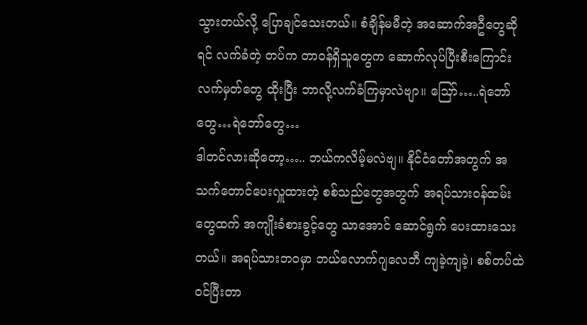သွားတယ်လို့ ပြောချင်သေးတယ်။ စံချိန်မမီတဲ့ အဆောက်အဦတွေဆိုရင် လက်ခံတဲ့ တပ်က တာဝန်ရှိသူတွေက ဆောက်လုပ်ပြီးစီးကြောင်း လက်မှတ်တွေ ထိုးပြီး ဘာလို့လက်ခံကြမှာလဲဗျာ။ ဪ…..ရဲဘော်တွေ…ရဲဘော်တွေ…
ဒါတင်လားဆိုတော့….. ဘယ်ကလိမ့်မလဲဗျ။ နိုင်ငံတော်အတွက် အသက်တောင်ပေးလှူထားတဲ့ စစ်သည်တွေအတွက် အရပ်သားဝန်ထမ်းတွေထက် အကျိုးခံစားခွင့်တွေ သာအောင် ဆောင်ရွက် ပေးထားသေးတယ်။ အရပ်သားဘဝမှာ ဘယ်လောက်ဂျလေဘီ ကျခဲ့ကျခဲ့၊ စစ်တပ်ထဲ ဝင်ပြီးတာ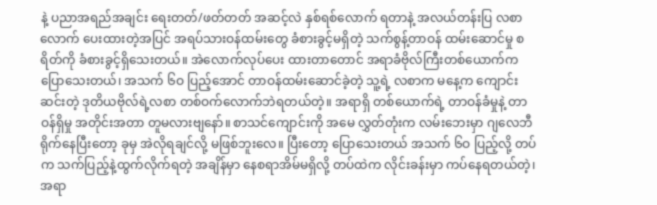နဲ့ ပညာအရည်အချင်း ရေးတတ်/ဖတ်တတ် အဆင့်လဲ နှစ်ရစ်လောက် ရတာနဲ့ အလယ်တန်းပြ လစာ လောက် ပေးထားတဲ့အပြင် အရပ်သားဝန်ထမ်းတွေ ခံစားခွင့်မရှိတဲ့ သက်စွန့်တာဝန် ထမ်းဆောင်မှု စရိတ်ကို ခံစားခွင့်ရှိသေးတယ်။ အဲလောက်လုပ်ပေး ထားတာတောင် အရာခံဗိုလ်ကြီးတစ်ယောက်က ပြောသေးတယ်၊ အသက် ၆ဝ ပြည့်အောင် တာဝန်ထမ်းဆောင်ခဲ့တဲ့ သူ့ရဲ့ လစာက မနေ့က ကျောင်းဆင်းတဲ့ ဒုတိယဗိုလ်ရဲ့လစာ တစ်ဝက်လောက်ဘဲရတယ်တဲ့။ အရာရှိ တစ်ယောက်ရဲ့ တာဝန်ခံမှုနဲ့ တာဝန်ရှိမှု အတိုင်းအတာ တူမလားဗျနော်။ စာသင်ကျောင်းကို အမေ လွှတ်တုံးက လမ်းဘေးမှာ ဂျလေဘီ ရိုက်နေပြီးတော့ ခုမှ အဲလိုရချင်လို့ မဖြစ်ဘူးလေ။ ပြီးတော့ ပြောသေးတယ် အသက် ၆ဝ ပြည့်လို့ တပ်က သက်ပြည့်နဲ့ထွက်လိုက်ရတဲ့ အချိန်မှာ နေစရာအိမ်မရှိလို့ တပ်ထဲက လိုင်းခန်းမှာ ကပ်နေရတယ်တဲ့၊ အရာ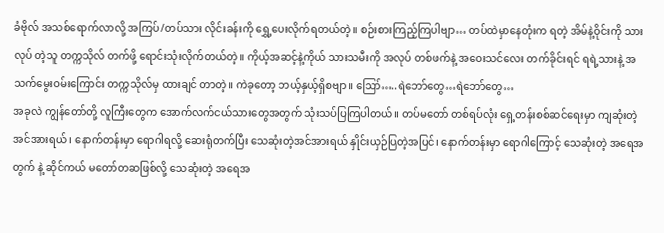ခံဗိုလ် အသစ်ရောက်လာလို့ အကြပ်/တပ်သား လိုင်းခန်းကို ရွှေ့ပေးလိုက်ရတယ်တဲ့။ စဉ်းစားကြည့်ကြပါဗျာ… တပ်ထဲမှာနေတုံးက ရတဲ့ အိမ်နဲ့ဝိုင်းကို သားလုပ် တဲ့သူ တက္ကသိုလ် တက်ဖို့ ရောင်းသုံးလိုက်တယ်တဲ့။ ကိုယ့်အဆင့်နဲ့ကိုယ် သားသမီးကို အလုပ် တစ်ဖက်နဲ့ အဝေးသင်လေး တက်ခိုင်းရင် ရရဲ့သားနဲ့ အသက်မွေးဝမ်းကြောင်း တက္ကသိုလ်မှ ထားချင် တာတဲ့။ ကဲခုတော့ ဘယ့်နှယ့်ရှိစဗျာ။ ဪ…..ရဲဘော်တွေ…ရဲဘော်တွေ…
အခုလဲ ကျွန်တော်တို့ လူကြီးတွေက အောက်လက်ငယ်သားတွေအတွက် သုံးသပ်ပြကြပါတယ်။ တပ်မတော် တစ်ရပ်လုံး ရှေ့တန်းစစ်ဆင်ရေးမှာ ကျဆုံးတဲ့ အင်အားရယ်၊ နောက်တန်းမှာ ရောဂါရလို့ ဆေးရုံတက်ပြီး သေဆုံးတဲ့အင်အားရယ် နှိုင်းယှဉ်ပြတဲ့အပြင်၊ နောက်တန်းမှာ ရောဂါကြောင့် သေဆုံးတဲ့ အရေအတွက် နဲ့ ဆိုင်ကယ် မတော်တဆဖြစ်လို့ သေဆုံးတဲ့ အရေအ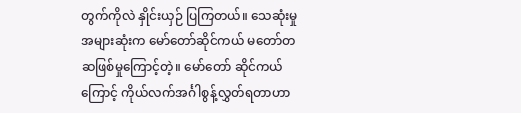တွက်ကိုလဲ နှိုင်းယှဉ် ပြကြတယ်။ သေဆုံးမှုအများဆုံးက မော်တော်ဆိုင်ကယ် မတော်တဆဖြစ်မှုကြောင့်တဲ့။ မော်တော် ဆိုင်ကယ်ကြောင့် ကိုယ်လက်အင်္ဂါစွန့်လွှတ်ရတာဟာ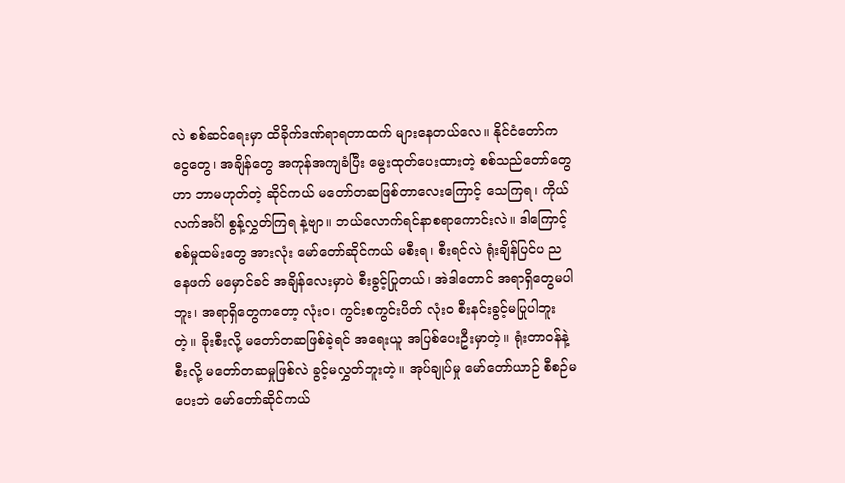လဲ စစ်ဆင်ရေးမှာ ထိခိုက်ဒဏ်ရာရတာထက် များနေတယ်လေ။ နိုင်ငံတော်က ငွေတွေ၊ အချိန်တွေ အကုန်အကျခံပြီး မွေးထုတ်ပေးထားတဲ့ စစ်သည်တော်တွေဟာ ဘာမဟုတ်တဲ့ ဆိုင်ကယ် မတော်တဆဖြစ်တာလေးကြောင့် သေကြရ၊ ကိုယ်လက်အင်္ဂါ စွန့်လွှတ်ကြရ နဲ့ဗျာ။ ဘယ်လောက်ရင်နာစရာကောင်းလဲ။ ဒါကြောင့် စစ်မှုထမ်းတွေ အားလုံး မော်တော်ဆိုင်ကယ် မစီးရ၊ စီးရင်လဲ ရုံးချိန်ပြင်ပ ညနေဖက် မမှောင်ခင် အချိန်လေးမှာပဲ စီးခွင့်ပြုတယ်၊ အဲဒါတောင် အရာရှိတွေမပါဘူး၊ အရာရှိတွေကတော့ လုံးဝ၊ ကွင်းစကွင်းပိတ် လုံးဝ စီးနင်းခွင့်မပြုပါဘူးတဲ့။ ခိုးစီးလို့ မတော်တဆဖြစ်ခဲ့ရင် အရေးယူ အပြစ်ပေးဦးမှာတဲ့။ ရုံးတာဝန်နဲ့စီးလို့ မတော်တဆမှုဖြစ်လဲ ခွင့်မလွှတ်ဘူးတဲ့။ အုပ်ချုပ်မှု မော်တော်ယာဉ် စီစဉ်မပေးဘဲ မော်တော်ဆိုင်ကယ်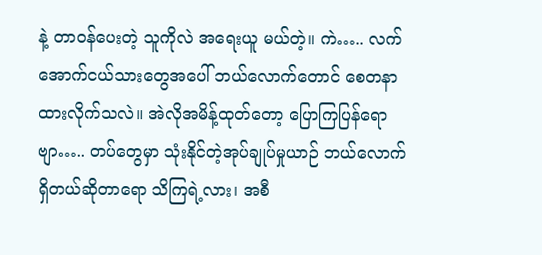နဲ့ တာဝန်ပေးတဲ့ သူကိုလဲ အရေးယူ မယ်တဲ့။ ကဲ….. လက်အောက်ငယ်သားတွေအပေါ် ဘယ်လောက်တောင် စေတနာထားလိုက်သလဲ။ အဲလိုအမိန့်ထုတ်တော့ ပြောကြပြန်ရောဗျာ….. တပ်တွေမှာ သုံးနိုင်တဲ့အုပ်ချုပ်မှုယာဉ် ဘယ်လောက်ရှိတယ်ဆိုတာရော သိကြရဲ့လား၊ အစီ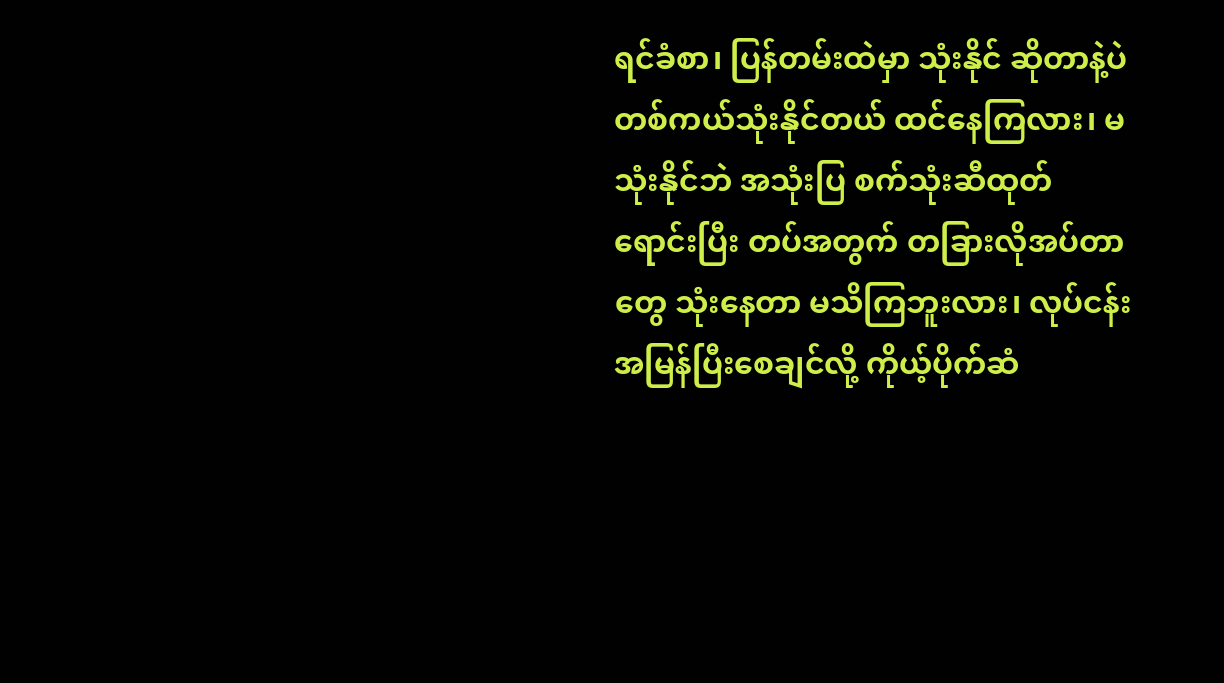ရင်ခံစာ၊ ပြန်တမ်းထဲမှာ သုံးနိုင် ဆိုတာနဲ့ပဲ တစ်ကယ်သုံးနိုင်တယ် ထင်နေကြလား၊ မသုံးနိုင်ဘဲ အသုံးပြ စက်သုံးဆီထုတ်ရောင်းပြီး တပ်အတွက် တခြားလိုအပ်တာတွေ သုံးနေတာ မသိကြဘူးလား၊ လုပ်ငန်း အမြန်ပြီးစေချင်လို့ ကိုယ့်ပိုက်ဆံ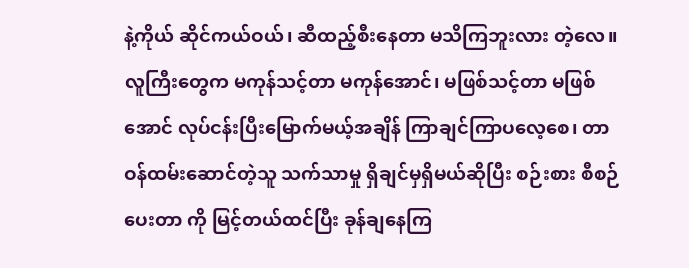နဲ့ကိုယ် ဆိုင်ကယ်ဝယ်၊ ဆီထည့်စီးနေတာ မသိကြဘူးလား တဲ့လေ။ လူကြီးတွေက မကုန်သင့်တာ မကုန်အောင်၊ မဖြစ်သင့်တာ မဖြစ်အောင် လုပ်ငန်းပြီးမြောက်မယ့်အချိန် ကြာချင်ကြာပလေ့စေ၊ တာဝန်ထမ်းဆောင်တဲ့သူ သက်သာမှု ရှိချင်မှရှိမယ်ဆိုပြီး စဉ်းစား စီစဉ်ပေးတာ ကို မြင့်တယ်ထင်ပြီး ခုန်ချနေကြ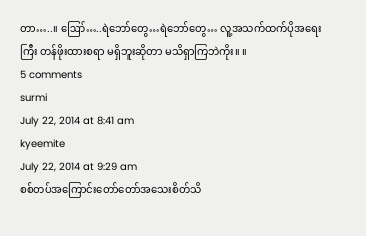တာ…..။ ဪ…..ရဲဘော်တွေ…ရဲဘော်တွေ… လူ့အသက်ထက်ပိုအရေးကြီး တန်ဖိုးထားစရာ မရှိဘူးဆိုတာ မသိရှာကြဘဲကိုး။ ။
5 comments
surmi
July 22, 2014 at 8:41 am
kyeemite
July 22, 2014 at 9:29 am
စစ်တပ်အကြောင်းတော်တော်အသေးစိတ်သိ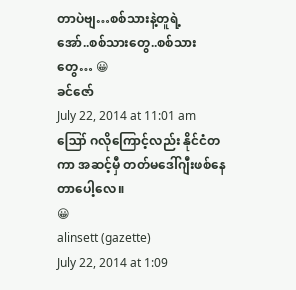တာပဲဗျ…စစ်သားနဲ့တူရဲ့
အော်..စစ်သားတွေ..စစ်သားတွေ… 😀
ခင်ဇော်
July 22, 2014 at 11:01 am
ဪ ဂလိုကြောင့်လည်း နိုင်ငံတကာ အဆင့်မှီ တတ်မဒေါ်ဂျီးဖစ်နေတာပေါ့လေ။
😀
alinsett (gazette)
July 22, 2014 at 1:09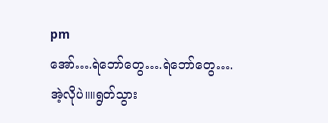pm
အော်….ရဲဘော်တွေ….ရဲဘော်တွေ….
အဲ့လိုပဲ။။ရွတ်သွား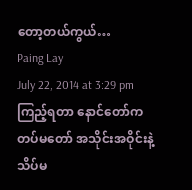တော့တယ်ကွယ်…
Paing Lay
July 22, 2014 at 3:29 pm
ကြည့်ရတာ နောင်တော်က တပ်မတော် အသိုင်းအဝိုင်းနဲ့ သိပ်မ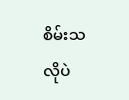စိမ်းသလိုပဲ